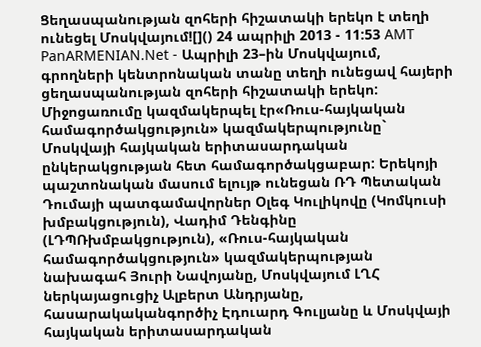Ցեղասպանության զոհերի հիշատակի երեկո է տեղի ունեցել Մոսկվայում![]() 24 ապրիլի 2013 - 11:53 AMT PanARMENIAN.Net - Ապրիլի 23–ին Մոսկվայում, գրողների կենտրոնական տանը տեղի ունեցավ հայերի ցեղասպանության զոհերի հիշատակի երեկո: Միջոցառումը կազմակերպել էր«Ռուս-հայկական համագործակցություն» կազմակերպությունը` Մոսկվայի հայկական երիտասարդական ընկերակցության հետ համագործակցաբար: Երեկոյի պաշտոնական մասում ելույթ ունեցան ՌԴ Պետական Դումայի պատգամավորներ Օլեգ Կուլիկովը (Կոմկուսի խմբակցություն), Վադիմ Դենգինը (ԼԴՊՌխմբակցություն), «Ռուս-հայկական համագործակցություն» կազմակերպության նախագահ Յուրի Նավոյանը, Մոսկվայում ԼՂՀ ներկայացուցիչ Ալբերտ Անդրյանը, հասարակականգործիչ Էդուարդ Գուլյանը և Մոսկվայի հայկական երիտասարդական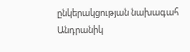ընկերակցության նախագահ Անդրանիկ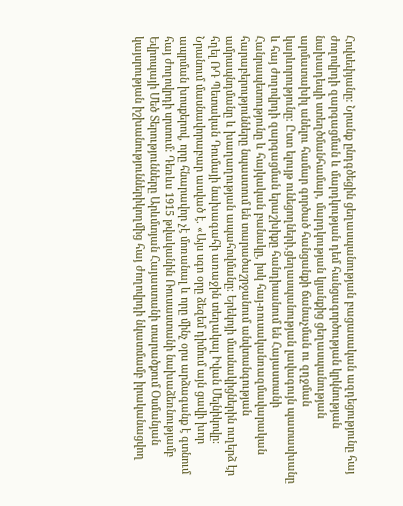Հովսեփյանը: Նրանք ընդգծեցին ցեղասպանության բացասական ազդեցությունը հայ ժողովրդի զարգացման և մարդկության դեմ հանցագործության կրկնության նախադեպի ստեղծմանհամար, մարդկության կյանքից ցեղասպանության արմատախիլ անելու համար գործած հանցանքի ճանաչման ու զղջման կարևորությունը: Ըստ ելույթ ունեցողների,ցեղասպանության լավագույն պատասխանը և հայ ժողովրդի զարգացման երաշխիքը հանդիսանում են Հայաստանի Հանրապետությունը և հայկական բանակը, իսկ հայ-ռուսականռազմավարական հարաբերությունները նպաստում են տարածաշրջանում անվտանգության ամրապնդմանը և խաղաղության ապահովմանը: Երեկոյի մասնակիցներին ուղերձ էր հղել ՌԴ Պետական Դումայի նախագահի առաջին տեղակալ Իվան Մելնիկովը: Նրանում մասնավորաբար ասված է. «Այս սգո օրը ձեզեմ դիմում այն ցավի խոր ապրման խոսքերով, որը հնարավոր չէ մոռանալ և որը մինչ օրս արձագանք է գտնում հայ ժողովրդի սրտում: Դեռևս 1915 թվականին Ռուսաստանի նախաձեռնությամբ Եվրոպայի Մեծ Տերությունները Արևմտյան Հայաստանի տարածքում Օսմանյան կայսրության իշխանություններիկողմից հայ ժողովրդի նկատմամբ իրականացվող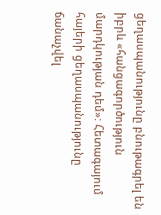ցեղասպանությունը բնութագրել են իբրև «հանցագործություն մարդկության դեմ»: Հետագայում հայերի ցեղասպանությունը ճանաչվել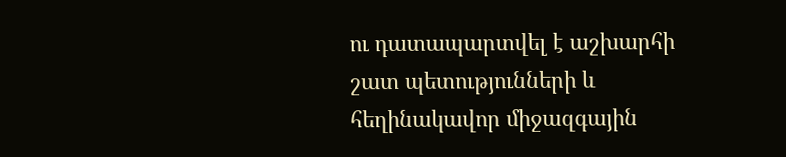ու դատապարտվել է աշխարհի շատ պետությունների և հեղինակավոր միջազգային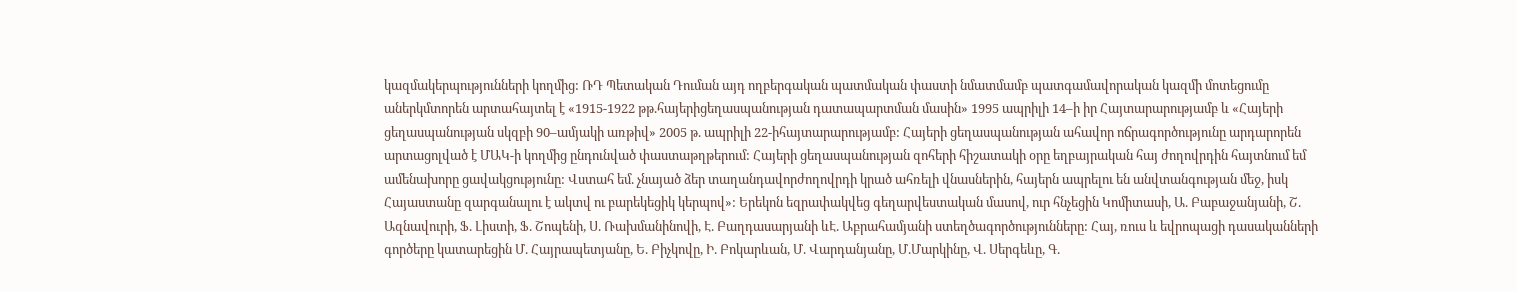կազմակերպությունների կողմից: ՌԴ Պետական Դուման այդ ողբերգական պատմական փաստի նմատմամբ պատգամավորական կազմի մոտեցումը աներկմտորեն արտահայտել է «1915-1922 թթ.հայերիցեղասպանության դատապարտման մասին» 1995 ապրիլի 14–ի իր Հայտարարությամբ և «Հայերի ցեղասպանության սկզբի 90–ամյակի առթիվ» 2005 թ. ապրիլի 22-իհայտարարությամբ: Հայերի ցեղասպանության ահավոր ոճրագործությունը արդարորեն արտացոլված է ՄԱԿ-ի կողմից ընդունված փաստաթղթերում: Հայերի ցեղասպանության զոհերի հիշատակի օրը եղբայրական հայ ժողովրդին հայտնում եմ ամենախորը ցավակցությունը: Վստահ եմ. չնայած ձեր տաղանդավորժողովրդի կրած ահռելի վնասներին, հայերն ապրելու են անվտանգության մեջ, իսկ Հայաստանը զարգանալու է ակտվ ու բարեկեցիկ կերպով»: Երեկոն եզրափակվեց գեղարվեստական մասով, ուր հնչեցին Կոմիտասի, Ա. Բաբաջանյանի, Շ. Ազնավուրի, Ֆ. Լիստի, Ֆ. Շոպենի, Ս. Ռախմանինովի, Է. Բաղդասարյանի ևԷ. Աբրահամյանի ստեղծագործությունները: Հայ, ռուս և եվրոպացի դասականների գործերը կատարեցին Մ. Հայրապետյանը, Ե. Բիչկովը, Ի. Բոկարևան, Մ. Վարդանյանը, Մ.Մարկինը, Վ. Սերգեևը, Գ.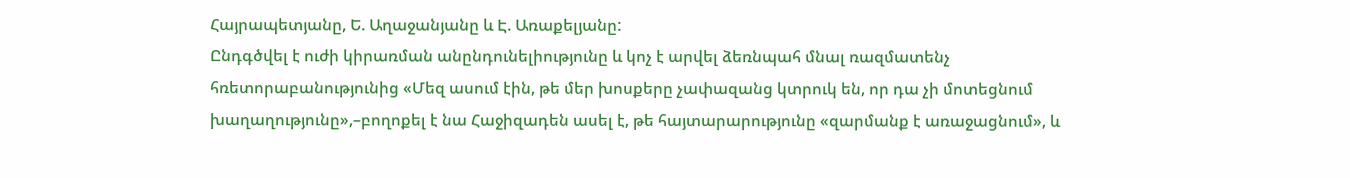Հայրապետյանը, Ե. Աղաջանյանը և Է. Առաքելյանը:
Ընդգծվել է ուժի կիրառման անընդունելիությունը և կոչ է արվել ձեռնպահ մնալ ռազմատենչ հռետորաբանությունից «Մեզ ասում էին, թե մեր խոսքերը չափազանց կտրուկ են, որ դա չի մոտեցնում խաղաղությունը»,–բողոքել է նա Հաջիզադեն ասել է, թե հայտարարությունը «զարմանք է առաջացնում», և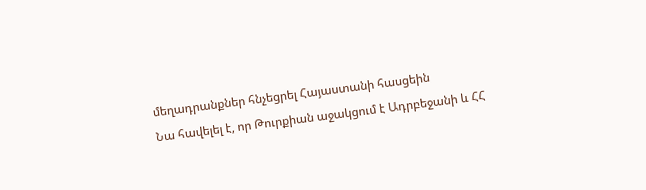մեղադրանքներ հնչեցրել Հայաստանի հասցեին
Նա հավելել է, որ Թուրքիան աջակցում է Ադրբեջանի և ՀՀ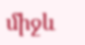միջև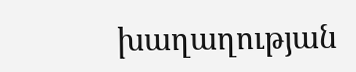խաղաղության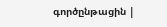գործընթացին |